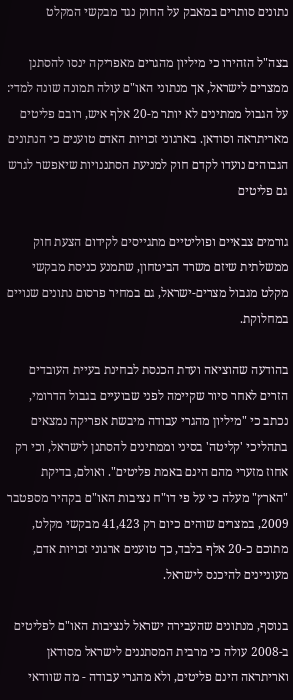נתונים סותרים במאבק על החוק נגד מבקשי המקלט

בצה"ל הזהירו כי מיליון מהגרים מאפריקה ינסו להסתנן ממצרים לישראל, אך מנתוני האו"ם עולה תמונה שונה למדי: על הגבול ממתינים לא יותר מ-20 אלף איש, רובם פליטים מאריתראה וסודאן. בארגוני זכויות האדם טוענים כי הנתונים הגבוהים נועדו לקדם חוק למניעת הסתננויות שיאפשר לגרש גם פליטים

גורמים צבאיים ופוליטיים מתגייסים לקידום הצעת חוק ממשלתית שיזם משרד הביטחון, שתמנע כניסת מבקשי מקלט מגבול מצרים-ישראל, גם במחיר פרסום נתונים שנויים במחלוקת.

בהודעה שהוציאה ועדת הכנסת לבחינת בעיית העובדים הזרים לאחר סיור שקיימה לפני שבועיים בגבול הדרומי, נכתב כי "מיליון מהגרי עבודה מיבשת אפריקה נמצאים בתהליכי 'קליטה' בסיני וממתינים להסתנן לישראל, וכי רק אחוז מזערי מהם הינם באמת פליטים". ואולם, בדיקת "הארץ" מעלה כי על פי דו"ח נציבות האו"ם בקהיר מספטבר 2009, במצרים שוהים כיום רק 41,423 מבקשי מקלט, מתוכם כ-20 אלף בלבד, כך טוענים ארגוני זכויות אדם, מעוניינים להיכנס לישראל.

בנוסף, מנתונים שהעבירה ישראל לנציבות האו"ם לפליטים ב-2008 עולה כי מרבית המסתננים לישראל מסודאן ואריתראה הינם פליטים, ולא מהגרי עבודה - מה שוודאי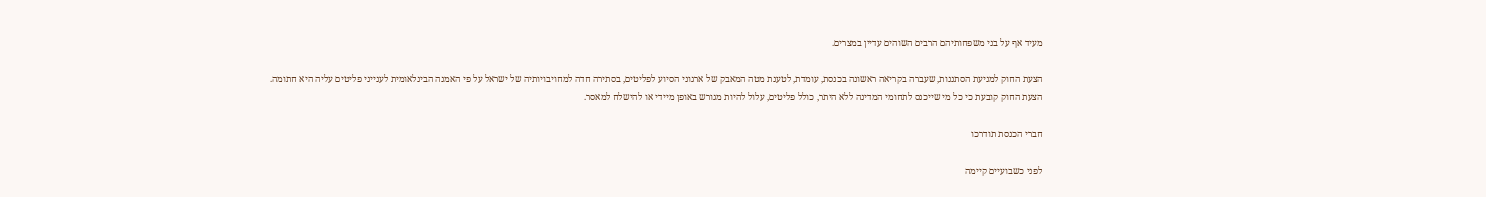מעיד אף על בני משפחותיהם הרבים השוהים עדיין במצרים.

הצעת החוק למניעת הסתננות, שעברה בקריאה ראשונה בכנסת, עומדת, לטענת מטה המאבק של ארגוני הסיוע לפליטים, בסתירה חדה למחויבויותיה של ישראל על פי האמנה הבינלאומית לענייני פליטים עליה היא חתומה. הצעת החוק קובעת כי כל מי שייכנס לתחומי המדינה ללא היתר, כולל פליטים, עלול להיות מגורש באופן מיידי או להישלח למאסר.

חברי הכנסת תודרכו

לפני כשבועיים קיימה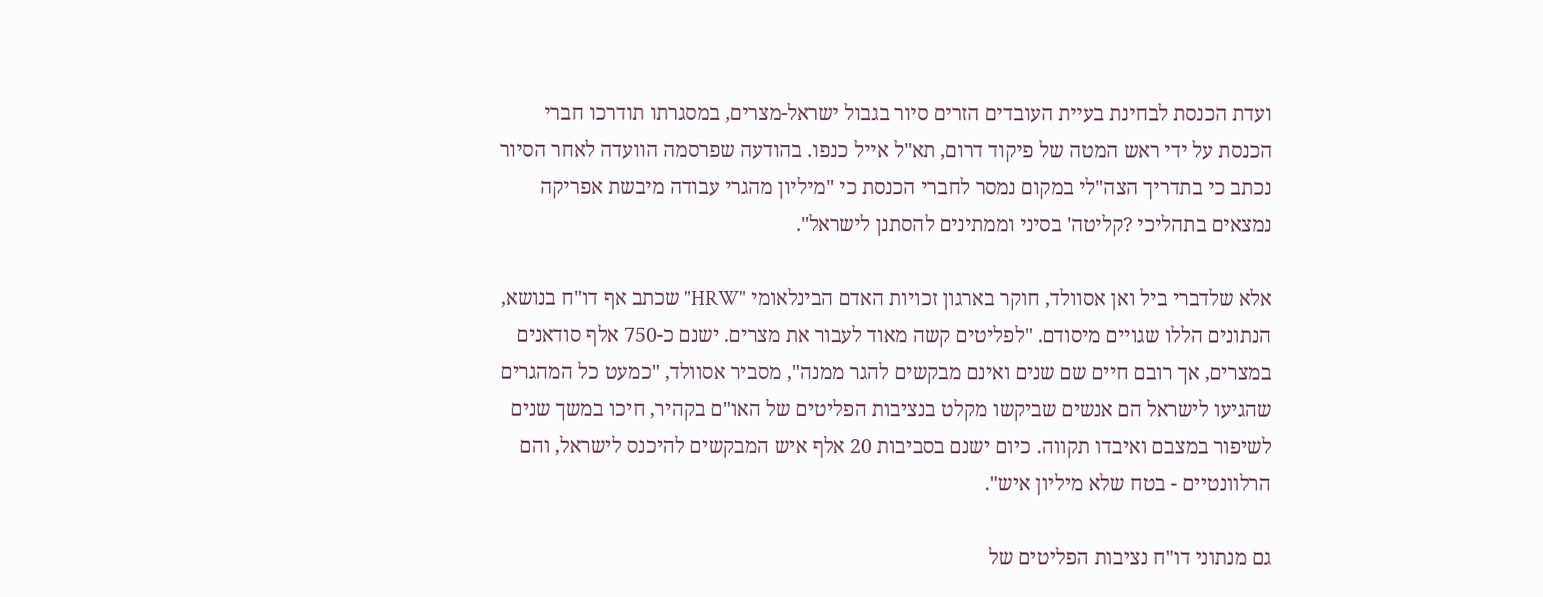ועדת הכנסת לבחינת בעיית העובדים הזרים סיור בגבול ישראל-מצרים, במסגרתו תודרכו חברי הכנסת על ידי ראש המטה של פיקוד דרום, תא"ל אייל כנפו. בהודעה שפרסמה הוועדה לאחר הסיור נכתב כי בתדריך הצה"לי במקום נמסר לחברי הכנסת כי "מיליון מהגרי עבודה מיבשת אפריקה נמצאים בתהליכי ?קליטה' בסיני וממתינים להסתנן לישראל".

אלא שלדברי ביל ואן אסוולד, חוקר בארגון זכויות האדם הבינלאומי "HRW" שכתב אף דו"ח בנושא, הנתונים הללו שגויים מיסודם. "לפליטים קשה מאוד לעבור את מצרים. ישנם כ-750 אלף סודאנים במצרים, אך רובם חיים שם שנים ואינם מבקשים להגר ממנה", מסביר אסוולד, "כמעט כל המהגרים שהגיעו לישראל הם אנשים שביקשו מקלט בנציבות הפליטים של האו"ם בקהיר, חיכו במשך שנים לשיפור במצבם ואיבדו תקווה. כיום ישנם בסביבות 20 אלף איש המבקשים להיכנס לישראל, והם הרלוונטיים - בטח שלא מיליון איש".

גם מנתוני דו"ח נציבות הפליטים של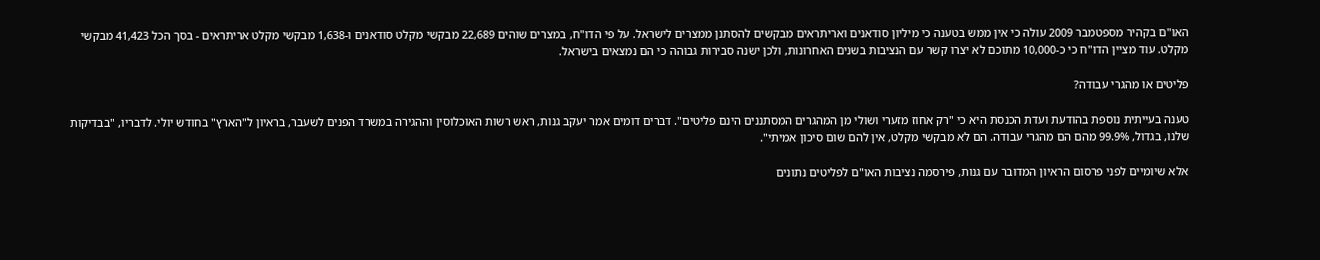האו"ם בקהיר מספטמבר 2009 עולה כי אין ממש בטענה כי מיליון סודאנים ואריתראים מבקשים להסתנן ממצרים לישראל. על פי הדו"ח, במצרים שוהים 22,689 מבקשי מקלט סודאנים ו-1,638 מבקשי מקלט אריתראים - בסך הכל 41,423 מבקשי מקלט. עוד מציין הדו"ח כי כ-10,000 מתוכם לא יצרו קשר עם הנציבות בשנים האחרונות, ולכן ישנה סבירות גבוהה כי הם נמצאים בישראל.

פליטים או מהגרי עבודה?

טענה בעייתית נוספת בהודעת ועדת הכנסת היא כי "רק אחוז מזערי ושולי מן המהגרים המסתננים הינם פליטים". דברים דומים אמר יעקב גנות, ראש רשות האוכלוסין וההגירה במשרד הפנים לשעבר, בראיון ל"הארץ" בחודש יולי. לדבריו, "בבדיקות שלנו, בגדול, 99.9% מהם הם מהגרי עבודה. הם לא מבקשי מקלט, אין להם שום סיכון אמיתי".

אלא שיומיים לפני פרסום הראיון המדובר עם גנות, פירסמה נציבות האו"ם לפליטים נתונים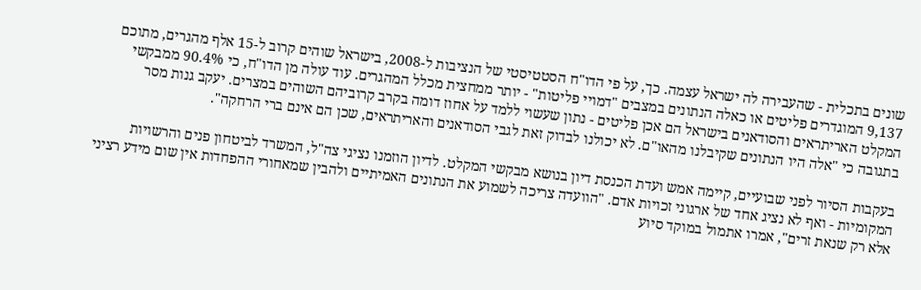שונים בתכלית - שהעבירה לה ישראל עצמה. כך, על פי הדו"ח הסטטיסטי של הנציבות ל-2008, בישראל שוהים קרוב ל-15 אלף מהגרים, מתוכם 9,137 המוגדרים פליטים או כאלה הנתונים במצבים "דמויי פליטות" - יותר ממחצית מכלל המהגרים. עוד עולה מן הדו"ח, כי 90.4% ממבקשי המקלט האריתראים והסודאנים בישראל הם אכן פליטים - נתון שעשוי ללמד על אחוז דומה בקרב קרוביהם השוהים במצרים. יעקב גנות מסר בתגובה כי "אלה היו הנתונים שקיבלנו מהאו"ם. לא יכולנו לבדוק זאת לגבי הסודאנים והאריתראים, שכן הם אינם ברי הרחקה".

בעקבות הסיור לפני שבועיים, קיימה אמש ועדת הכנסת דיון בנושא מבקשי המקלט. לדיון הוזמנו נציגי צה"ל, המשרד לביטחון פנים והרשויות המקומיות - ואף לא נציג אחד של ארגוני זכויות אדם. "הוועדה צריכה לשמוע את הנתונים האמיתיים ולהבין שמאחורי ההפחדות אין שום מידע רציני אלא רק שנאת זרים", אמרו אתמול במוקד סיוע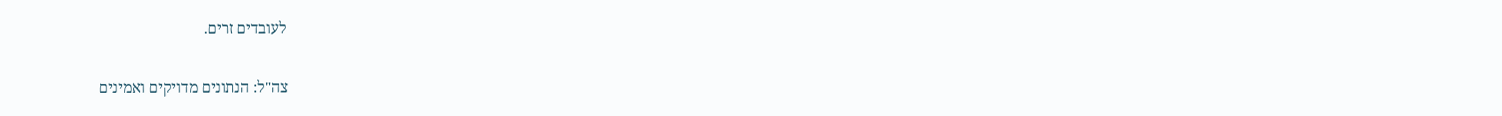לעובדים זרים.

צה"ל: הנתונים מדויקים ואמינים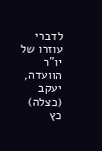לדברי עוזרו של יו"ר הוועדה, יעקב (כצלה) כץ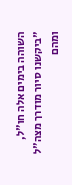השוהה בימים אלה חו"ל, "ביקשנו סיור מודרך מצה"ל ומהם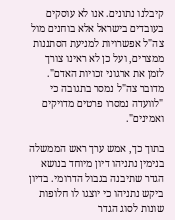קיבלנו נתונים. אנו לא עוסקים בעובדים בישראל אלא בוחנים מול צה"ל אפשרויות למניעת הסתננות ממצרים, ועל כן לא ראינו צורך לזמן את ארגוני זכויות האדם". מדובר צה"ל נמסר בתגובה כי "לוועדה נמסרו פרטים מדויקים ואמינים".

בתוך כך, אמש ערך ראש הממשלה בנימין נתניהו דיון מיוחד בנושא הגדר שתיבנה בגבול הדרומי. בדיון ביקש נתניהו כי יוצגו לו חלופות שונות לסוג הגדר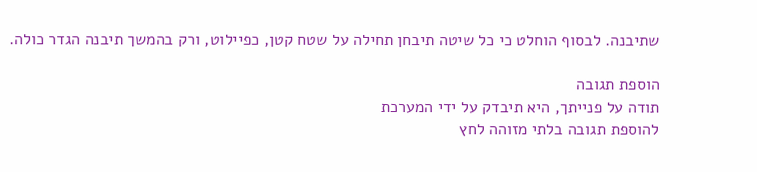שתיבנה. לבסוף הוחלט כי כל שיטה תיבחן תחילה על שטח קטן, כפיילוט, ורק בהמשך תיבנה הגדר כולה.

הוספת תגובה
תודה על פנייתך, היא תיבדק על ידי המערכת
להוספת תגובה בלתי מזוהה לחץ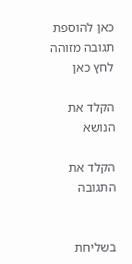כאן להוספת תגובה מזוהה לחץ כאן

הקלד את הנושא

הקלד את התגובה


בשליחת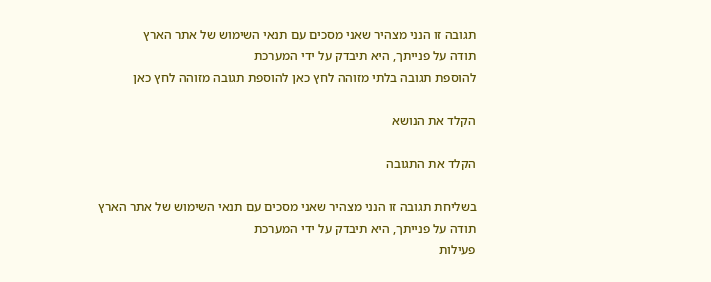תגובה זו הנני מצהיר שאני מסכים עם תנאי השימוש של אתר הארץ
תודה על פנייתך, היא תיבדק על ידי המערכת
להוספת תגובה בלתי מזוהה לחץ כאן להוספת תגובה מזוהה לחץ כאן

הקלד את הנושא

הקלד את התגובה

בשליחת תגובה זו הנני מצהיר שאני מסכים עם תנאי השימוש של אתר הארץ
תודה על פנייתך, היא תיבדק על ידי המערכת
פעילות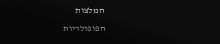המלצות
הפופולריות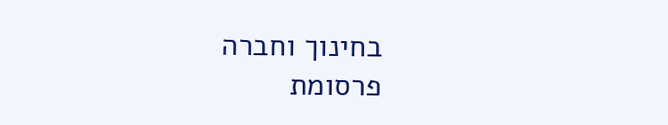בחינוך וחברה
פרסומת